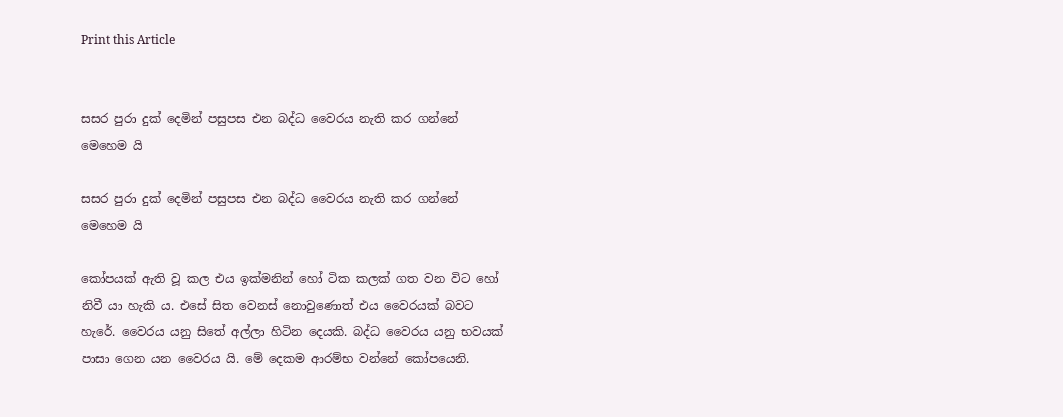Print this Article


සසර පුරා දුක් දෙමින් පසුපස එන බද්ධ වෛරය නැති කර ගන්නේ මෙහෙම යි

සසර පුරා දුක් දෙමින් පසුපස එන බද්ධ වෛරය නැති කර ගන්නේ මෙහෙම යි

කෝපයක් ඇති වූ කල එය ඉක්මනින් හෝ ටික කලක් ගත වන විට හෝ නිවී යා හැකි ය. එසේ සිත වෙනස් නොවුණොත් එය වෛරයක් බවට හැරේ. වෛරය යනු සිතේ අල්ලා හිටින දෙයකි. බද්ධ වෛරය යනු භවයක් පාසා ගෙන යන වෛරය යි. මේ දෙකම ආරම්භ වන්නේ කෝපයෙනි.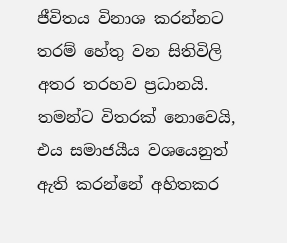ජීවිතය විනාශ කරන්නට තරම් හේතු වන සිතිවිලි අතර තරහව ප්‍රධානයි. තමන්ට විතරක් නොවෙයි, එය සමාජයීය වශයෙනුත් ඇති කරන්නේ අහිතකර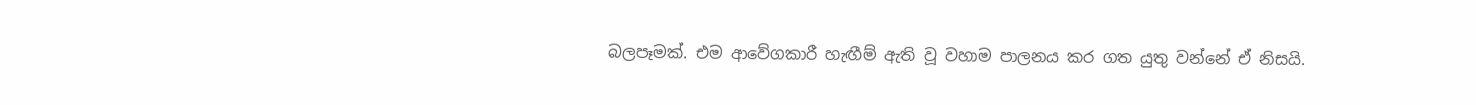බලපෑමක්. එම ආවේගකාරී හැඟීම් ඇති වූ වහාම පාලනය කර ගත යුතු වන්නේ ඒ නිසයි.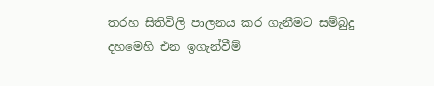තරහ සිතිවිලි පාලනය කර ගැනීමට සම්බුදු දහමෙහි එන ඉගැන්වීම්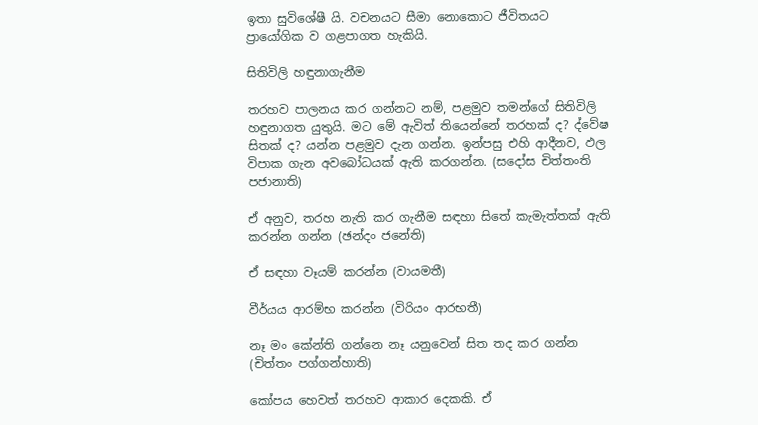ඉතා සුවිශේෂී යි. වචනයට සීමා නොකොට ජීවිතයට ප්‍රායෝගික ව ගළපාගත හැකියි.

සිතිවිලි හඳුනාගැනීම

තරහව පාලනය කර ගන්නට නම්, පළමුව තමන්ගේ සිතිවිලි හඳුනාගත යුතුයි. මට මේ ඇවිත් තියෙන්නේ තරහක් ද? ද්වේෂ සිතක් ද? යන්න පළමුව දැන ගන්න. ඉන්පසු එහි ආදීනව, ඵල විපාක ගැන අවබෝධයක් ඇති කරගන්න. (සදෝස චිත්තංති පජානාති)

ඒ අනුව, තරහ නැති කර ගැනීම සඳහා සිතේ කැමැත්තක් ඇති කරන්න ගන්න (ඡන්දං ජනේති)

ඒ සඳහා වෑයම් කරන්න (වායමතී)

වීර්යය ආරම්භ කරන්න (විරියං ආරභතී)

නෑ මං කේන්ති ගන්නෙ නෑ යනුවෙන් සිත තද කර ගන්න (චිත්තං පග්ගන්හාති)

කෝපය හෙවත් තරහව ආකාර දෙකකි. ඒ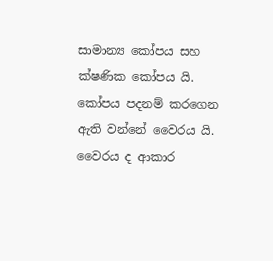සාමාන්‍ය කෝපය සහ ක්ෂණික කෝපය යි. කෝපය පදනම් කරගෙන ඇති වන්නේ වෛරය යි. වෛරය ද ආකාර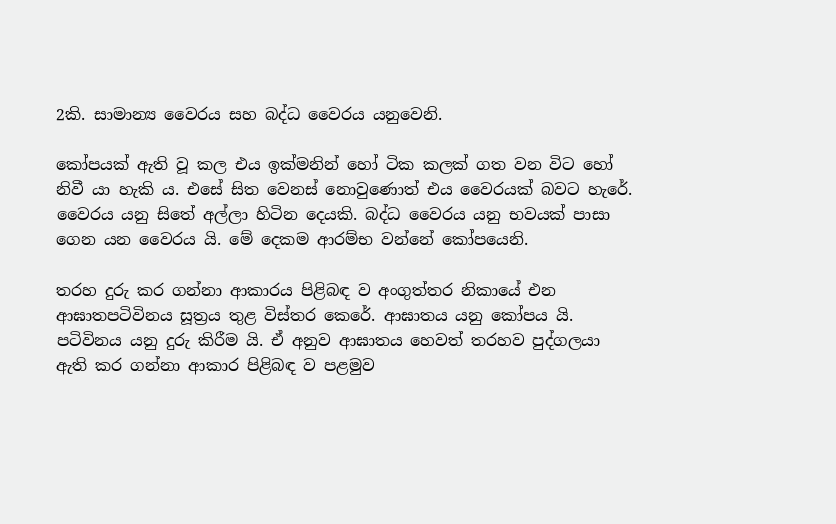2කි. සාමාන්‍ය වෛරය සහ බද්ධ වෛරය යනුවෙනි.

කෝපයක් ඇති වූ කල එය ඉක්මනින් හෝ ටික කලක් ගත වන විට හෝ නිවී යා හැකි ය. එසේ සිත වෙනස් නොවුණොත් එය වෛරයක් බවට හැරේ. වෛරය යනු සිතේ අල්ලා හිටින දෙයකි. බද්ධ වෛරය යනු භවයක් පාසා ගෙන යන වෛරය යි. මේ දෙකම ආරම්භ වන්නේ කෝපයෙනි.

තරහ දුරු කර ගන්නා ආකාරය පිළිබඳ ව අංගුත්තර නිකායේ එන ආඝාතපටිවිනය සූත්‍රය තුළ විස්තර කෙරේ. ආඝාතය යනු කෝපය යි. පටිවිනය යනු දුරු කිරීම යි. ඒ අනුව ආඝාතය හෙවත් තරහව පුද්ගලයා ඇති කර ගන්නා ආකාර පිළිබඳ ව පළමුව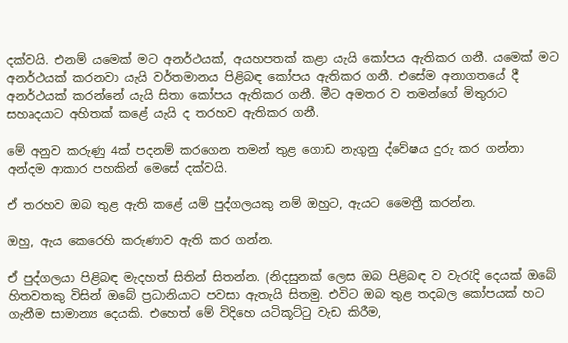දක්වයි. එනම් යමෙක් මට අනර්ථයක්, අයහපතක් කළා යැයි කෝපය ඇතිකර ගනී. යමෙක් මට අනර්ථයක් කරනවා යැයි වර්තමානය පිළිබඳ කෝපය ඇතිකර ගනී. එසේම අනාගතයේ දී අනර්ථයක් කරන්නේ යැයි සිතා කෝපය ඇතිකර ගනී. මීට අමතර ව තමන්ගේ මිතුරාට සහෘදයාට අහිතක් කළේ යැයි ද තරහව ඇතිකර ගනී.

මේ අනුව කරුණු 4ක් පදනම් කරගෙන තමන් තුළ ගොඩ නැගුනු ද්වේෂය දුරු කර ගන්නා අන්දම ආකාර පහකින් මෙසේ දක්වයි.

ඒ තරහව ඔබ තුළ ඇති කළේ යම් පුද්ගලයකු නම් ඔහුට, ඇයට මෛත්‍රී කරන්න.

ඔහු, ඇය කෙරෙහි කරුණාව ඇති කර ගන්න.

ඒ පුද්ගලයා පිළිබඳ මැදහත් සිතින් සිතන්න. (නිදසුනක් ලෙස ඔබ පිළිබඳ ව වැරැදි දෙයක් ඔබේ හිතවතකු විසින් ඔබේ ප්‍රධානියාට පවසා ඇතැයි සිතමු. එවිට ඔබ තුළ තදබල කෝපයක් හට ගැනීම සාමාන්‍ය දෙයකි. එහෙත් මේ විදිහෙ යටිකූට්ටු වැඩ කිරීම,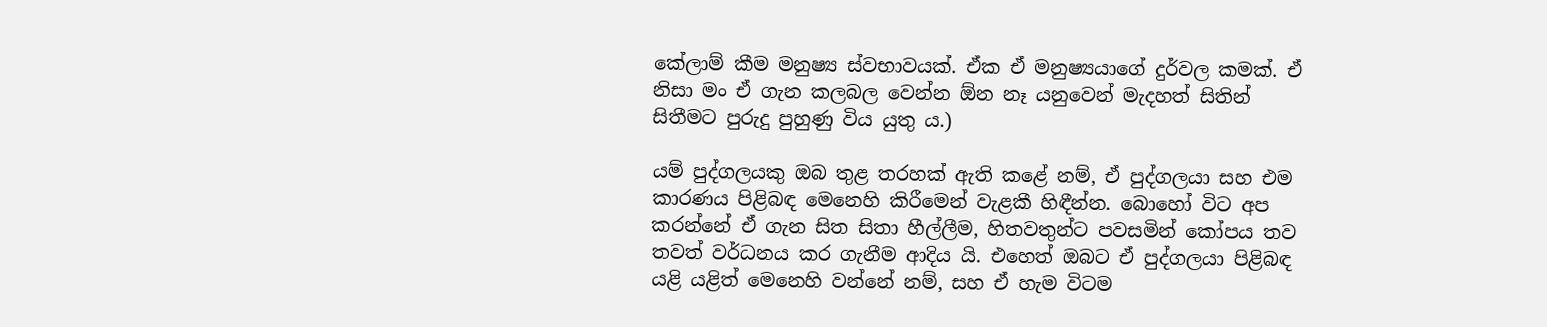කේලාම් කීම මනුෂ්‍ය ස්වභාවයක්. ඒක ඒ මනුෂ්‍යයාගේ දුර්වල කමක්. ඒ නිසා මං ඒ ගැන කලබල වෙන්න ඕන නෑ යනුවෙන් මැදහත් සිතින් සිතීමට පුරුදු පුහුණු විය යුතු ය.)

යම් පුද්ගලයකු ඔබ තුළ තරහක් ඇති කළේ නම්, ඒ පුද්ගලයා සහ එම කාරණය පිළිබඳ මෙනෙහි කිරීමෙන් වැළකී හිඳීන්න. බොහෝ විට අප කරන්නේ ඒ ගැන සිත සිතා හීල්ලීම, හිතවතුන්ට පවසමින් කෝපය තව තවත් වර්ධනය කර ගැනීම ආදිය යි. එහෙත් ඔබට ඒ පුද්ගලයා පිළිබඳ යළි යළිත් මෙනෙහි වන්නේ නම්, සහ ඒ හැම විටම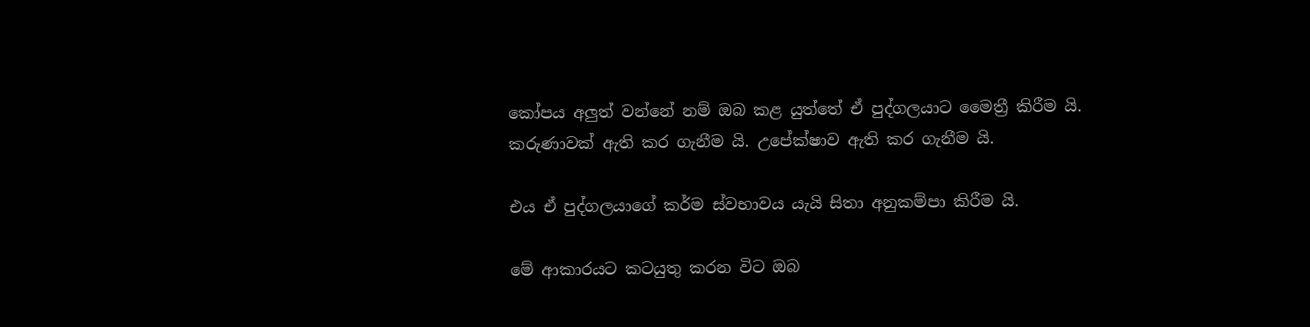කෝපය අලුත් වන්නේ නම් ඔබ කළ යුත්තේ ඒ පුද්ගලයාට මෛත්‍රී කිරීම යි. කරුණාවක් ඇති කර ගැනීම යි. උපේක්ෂාව ඇති කර ගැනීම යි.

එය ඒ පුද්ගලයාගේ කර්ම ස්වභාවය යැයි සිතා අනුකම්පා කිරීම යි.

මේ ආකාරයට කටයුතු කරන විට ඔබ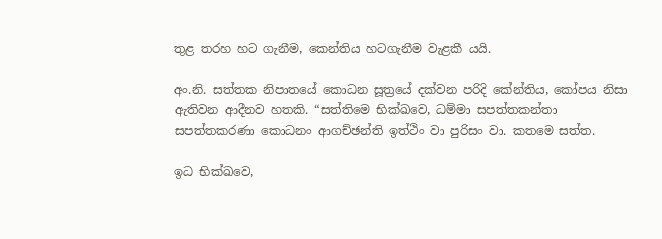තුළ තරහ හට ගැනීම, කෙන්තිය හටගැනීම වැළකී යයි.

අං.නි. සත්තක නිපාතයේ කොධන සූත්‍රයේ දක්වන පරිදි කේන්තිය, කෝපය නිසා ඇතිවන ආදීනව හතකි. “සත්තිමෙ භික්ඛවෙ, ධම්මා සපත්තකන්තා සපත්තකරණා කොධනං ආගච්ඡන්ති ඉත්ථිං වා පුරිසං වා. කතමෙ සත්ත.

ඉධ භික්ඛවෙ,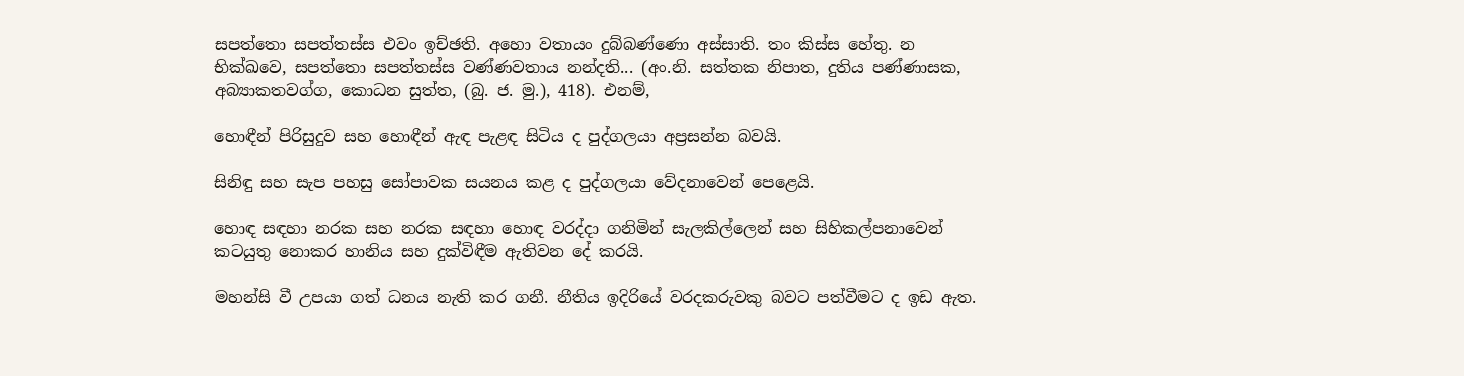සපත්තො සපත්තස්ස එවං ඉච්ඡති. අහො වතායං දුබ්බණ්ණො අස්සාති. තං කිස්ස හේතු. න භික්ඛවෙ, සපත්තො සපත්තස්ස වණ්ණවතාය නන්දති... (අං.නි. සත්තක නිපාත, දුතිය පණ්ණාසක, අබ්‍යාකතවග්ග, කොධන සුත්ත, (බු. ජ. මු.), 418). එනම්,

හොඳීන් පිරිසුදුව සහ හොඳීන් ඇඳ පැළඳ සිටිය ද පුද්ගලයා අප්‍රසන්න බවයි.

සිනිඳු සහ සැප පහසු සෝපාවක සයනය කළ ද පුද්ගලයා වේදනාවෙන් පෙළෙයි.

හොඳ සඳහා නරක සහ නරක සඳහා හොඳ වරද්දා ගනිමින් සැලකිල්ලෙන් සහ සිහිකල්පනාවෙන් කටයුතු නොකර හානිය සහ දුක්විඳීම ඇතිවන දේ කරයි.

මහන්සි වී උපයා ගත් ධනය නැති කර ගනී. නීතිය ඉදිරියේ වරදකරුවකු බවට පත්වීමට ද ඉඩ ඇත.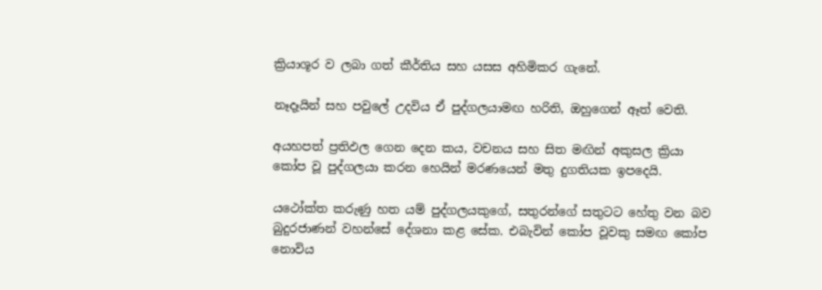ක්‍රියාශූර ව ලබා ගත් කීර්තිය සහ යසස අහිමිකර ගැනේ.

නෑදෑයින් සහ පවුලේ උදවිය ඒ පුද්ගලයාමඟ හරිති, ඔහුගෙන් ඈත් වෙති.

අයහපත් ප්‍රතිඵල ගෙන දෙන කය, වචනය සහ සිත මඟින් අකුසල ක්‍රියා කෝප වූ පුද්ගලයා කරන හෙයින් මරණයෙන් මතු දුගතියක ඉපදෙයි.

යථෝක්ත කරුණු හත යම් පුද්ගලයකුගේ, සතුරන්ගේ සතුටට හේතු වන බව බුදුරජාණන් වහන්සේ දේශනා කළ සේක. එබැවින් කෝප වූවකු සමඟ කෝප නොවිය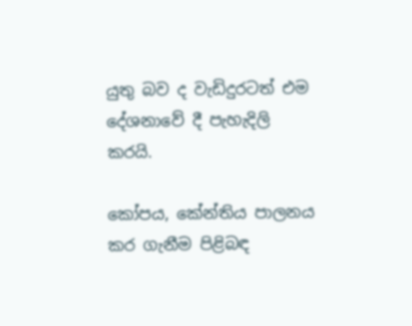යුතු බව ද වැඩිදුරටත් එම දේශනාවේ දී පැහැදිලි කරයි.

කෝපය, කේන්තිය පාලනය කර ගැනීම පිළිබඳ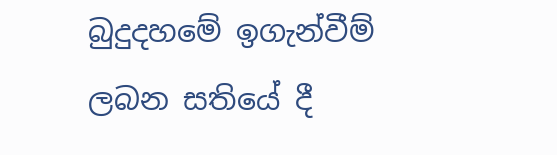බුදුදහමේ ඉගැන්වීම් ලබන සතියේ දී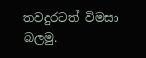තවදුරටත් විමසා බලමු.